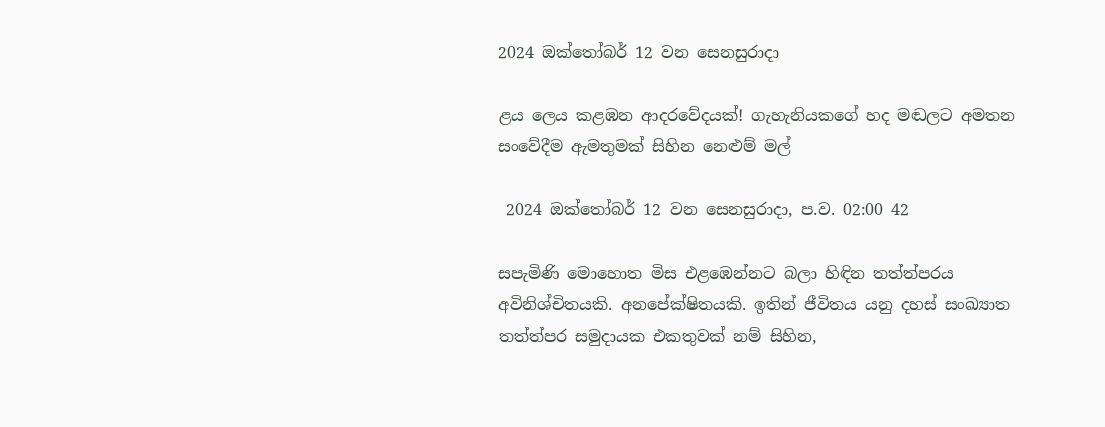2024 ඔක්තෝබර් 12 වන සෙනසුරාදා

ළය ලෙය කළඹන ආදරවේදයක්! ගැහැනියකගේ හද මඬලට අමතන සංවේදීම ඇමතුමක් සිහින නෙළුම් මල්

 2024 ඔක්තෝබර් 12 වන සෙනසුරාදා, ප.ව. 02:00 42

සපැමිණි මොහොත මිස එළඹෙන්නට බලා හිඳින තත්ත්පරය අවිනිශ්චිතයකි. අනපේක්ෂිතයකි. ඉතින් ජීවිතය යනු දහස් සංඛ්‍යාත තත්ත්පර සමුදායක එකතුවක් නම් සිහින,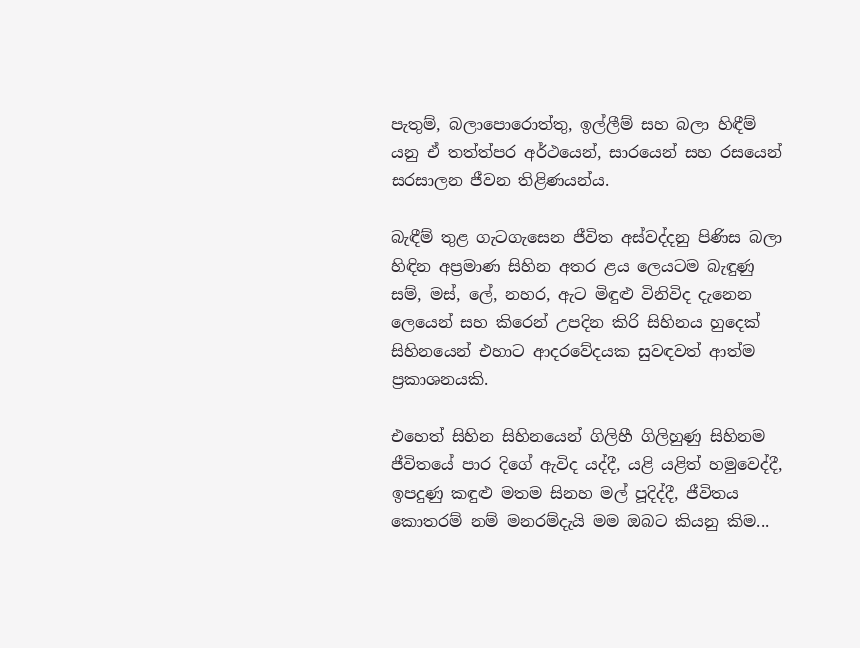පැතුම්, බලාපොරොත්තු, ඉල්ලීම් සහ බලා හිඳීම් යනු ඒ තත්ත්පර අර්ථයෙන්, සාරයෙන් සහ රසයෙන් සරසාලන ජීවන තිළිණයන්ය.

බැඳීම් තුළ ගැටගැසෙන ජීවිත අස්වද්දනු පිණිස බලා හිඳින අප්‍රමාණ සිහින අතර ළය ලෙයටම බැඳුණු සම්, මස්, ලේ, නහර, ඇට මිඳුළු විනිවිද දැනෙන ලෙයෙන් සහ කිරෙන් උපදින කිරි සිහිනය හුදෙක් සිහිනයෙන් එහාට ආදරවේදයක සුවඳවත් ආත්ම ප්‍රකාශනයකි.

එහෙත් සිහින සිහිනයෙන් ගිලිහී ගිලිහුණු සිහිනම ජීවිතයේ පාර දිගේ ඇවිද යද්දී, යළි යළිත් හමුවෙද්දී, ඉපදුණු කඳුළු මතම සිනහ මල් පූදිද්දී, ජීවිතය කොතරම් නම් මනරම්දැයි මම ඔබට කියනු කිම...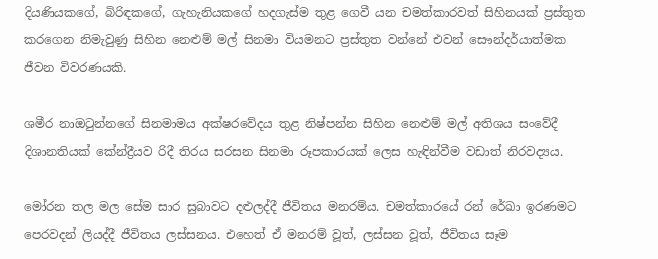දියණියකගේ, බිරිඳකගේ, ගැහැනියකගේ හදගැස්ම තුළ ගෙවී යන චමත්කාරවත් සිහිනයක් ප්‍රස්තුත කරගෙන නිමැවුණු සිහින නෙළුම් මල් සිනමා වියමනට ප්‍රස්තුත වන්නේ එවන් සෞන්දර්යාත්මක ජීවන විවරණයකි.

ශමීර නාඔටුන්නගේ සිනමාමය අක්ෂරවේදය තුළ නිෂ්පන්න සිහින නෙළුම් මල් අතිශය සංවේදී දිශානතියක් කේන්ද්‍රීයව රිදී තිරය සරසන සිනමා රූපකාරයක් ලෙස හැඳින්වීම වඩාත් නිරවද්‍යය.

මෝරන තල මල සේම සාර සුබාවට දළුලද්දී ජීවිතය මනරම්ය. චමත්කාරයේ රන් රේඛා ඉරණමට පෙරවදන් ලියද්දී ජීවිතය ලස්සනය. එහෙත් ඒ මනරම් වූත්, ලස්සන වූත්, ජීවිතය සෑම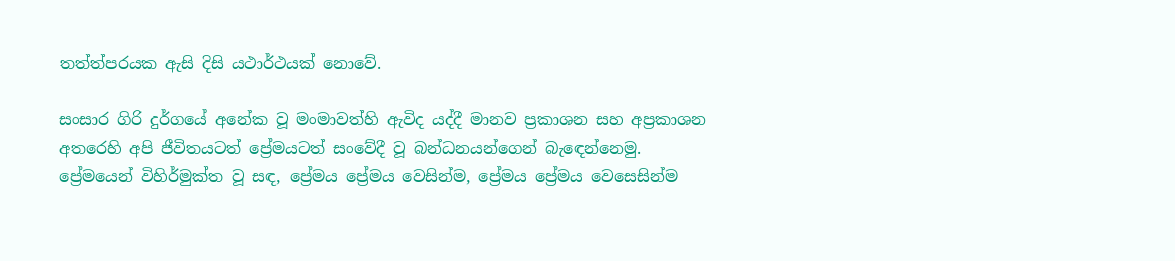තත්ත්පරයක ඇසි දිසි යථාර්ථයක් නොවේ.

සංසාර ගිරි දුර්ගයේ අනේක වූ මංමාවත්හි ඇවිද යද්දී මානව ප්‍රකාශන සහ අප්‍රකාශන අතරෙහි අපි ජීවිතයටත් ප්‍රේමයටත් සංවේදී වූ බන්ධනයන්ගෙන් බැඳෙන්නෙමු. ප්‍රේමයෙන් විහිර්මුක්ත වූ සඳ, ප්‍රේමය ප්‍රේමය වෙසින්ම, ප්‍රේමය ප්‍රේමය වෙසෙසින්ම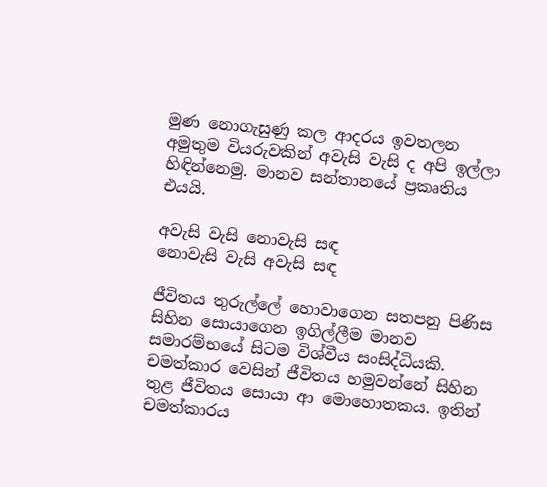මුණ නොගැසුණු කල ආදරය ඉවතලන අමුතුම වියරුවකින් අවැසි වැසි ද අපි ඉල්ලා හිඳින්නෙමු. මානව සන්තානයේ ප්‍රකෘතිය එයයි.

අවැසි වැසි නොවැසි සඳ
නොවැසි වැසි අවැසි සඳ

ජීවිතය තුරුල්ලේ හොවාගෙන සතපනු පිණිස සිහින සොයාගෙන ඉගිල්ලීම මානව සමාරම්භයේ සිටම විශ්වීය සංසිද්ධියකි. චමත්කාර වෙසින් ජීවිතය හමුවන්නේ සිහින තුළ ජීවිතය සොයා ආ මොහොතකය. ඉතින් චමත්කාරය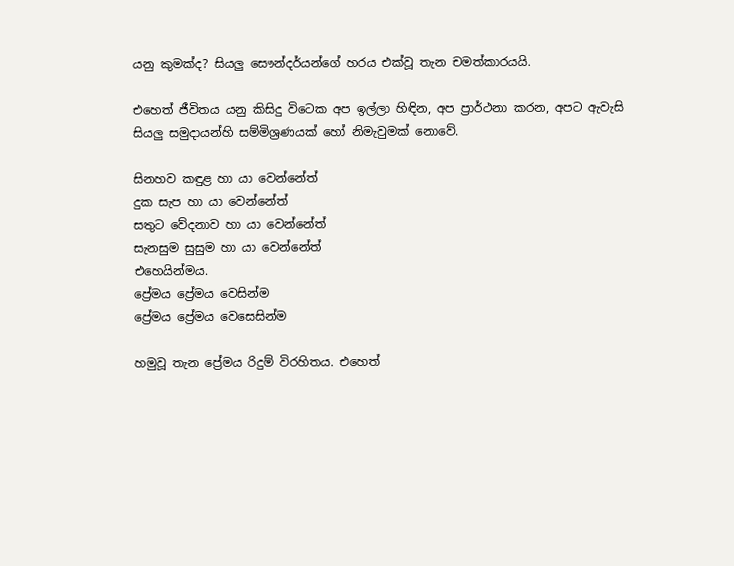යනු කුමක්ද? සියලු සෞන්දර්යන්ගේ හරය එක්වූ තැන චමත්කාරයයි.

එහෙත් ජීවිතය යනු කිසිදු විටෙක අප ඉල්ලා හිඳින, අප ප්‍රාර්ථනා කරන, අපට ඇවැසි සියලු සමුදායන්හි සම්මිශ්‍රණයක් හෝ නිමැවුමක් නොවේ.

සිනහව කඳුළ හා යා වෙන්නේත්
දුක සැප හා යා වෙන්නේත්
සතුට වේදනාව හා යා වෙන්නේත්
සැනසුම සුසුම හා යා වෙන්නේත්
එහෙයින්මය.
ප්‍රේමය ප්‍රේමය වෙසින්ම
ප්‍රේමය ප්‍රේමය වෙසෙසින්ම

හමුවූ තැන ප්‍රේමය රිදුම් විරහිතය. එහෙත්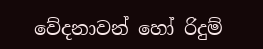වේදනාවන් හෝ රිදුම්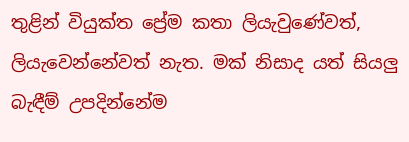තුළින් වියුක්ත ප්‍රේම කතා ලියැවුණේවත්, ලියැවෙන්නේවත් නැත. මක් නිසාද යත් සියලු බැඳීම් උපදින්නේම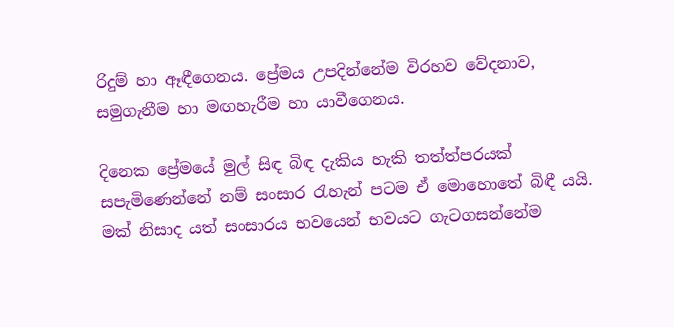රිදුම් හා ඈඳීගෙනය. ප්‍රේමය උපදින්නේම විරහව වේදනාව, සමුගැනීම හා මඟහැරීම හා යාවීගෙනය.

දිනෙක ප්‍රේමයේ මුල් සිඳ බිඳ දැකිය හැකි තත්ත්පරයක් සපැමිණෙන්නේ නම් සංසාර රැහැන් පටම ඒ මොහොතේ බිඳී යයි. මක් නිසාද යත් සංසාරය භවයෙන් භවයට ගැටගසන්නේම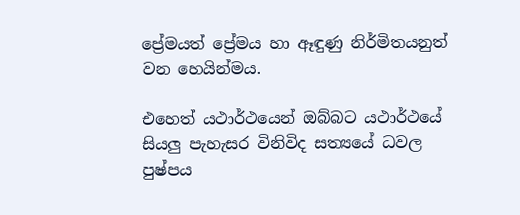ප්‍රේමයත් ප්‍රේමය හා ඈඳුණු නිර්මිතයනුත් වන හෙයින්මය.

එහෙත් යථාර්ථයෙන් ඔබ්බට යථාර්ථයේ සියලු පැහැසර විනිවිද සත්‍යයේ ධවල පුෂ්පය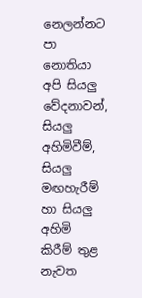නෙලන්නට පා නොතියා අපි සියලු වේදනාවන්, සියලු අහිමිවීම්, සියලු මඟහැරීම් හා සියලු අහිමි කිරීම් තුළ නැවත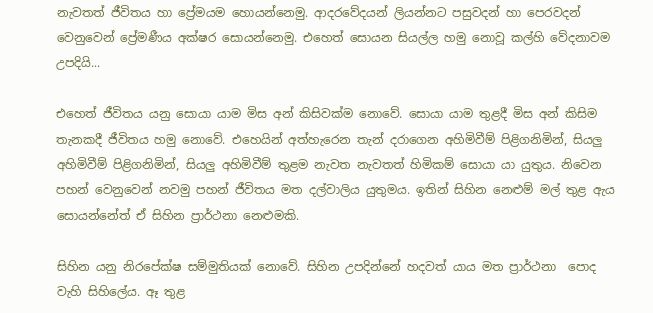නැවතත් ජීවිතය හා ප්‍රේමයම හොයන්නෙමු. ආදරවේදයන් ලියන්නට පසුවදන් හා පෙරවදන් වෙනුවෙන් ප්‍රේමණීය අක්ෂර සොයන්නෙමු. එහෙත් සොයන සියල්ල හමු නොවූ කල්හි වේදනාවම උපදියි...

එහෙත් ජීවිතය යනු සොයා යාම මිස අන් කිසිවක්ම නොවේ. සොයා යාම තුළදී මිස අන් කිසිම තැනකදී ජීවිතය හමු නොවේ. එහෙයින් අත්හැරෙන තැන් දරාගෙන අහිමිවීම් පිළිගනිමින්, සියලු අහිමිවීම් පිළිගනිමින්, සියලු අහිමිවීම් තුළම නැවත නැවතත් හිමිකම් සොයා යා යුතුය. නිවෙන පහන් වෙනුවෙන් නවමු පහන් ජීවිතය මත දල්වාලිය යුතුමය. ඉතින් සිහින නෙළුම් මල් තුළ ඇය සොයන්නේත් ඒ සිහින ප්‍රාර්ථනා නෙළුමකි.

සිහින යනු නිරපේක්ෂ සම්මුතියක් නොවේ. සිහින උපදින්නේ හදවත් යාය මත ප්‍රාර්ථනා  පොද වැහි සිහිලේය. ඈ තුළ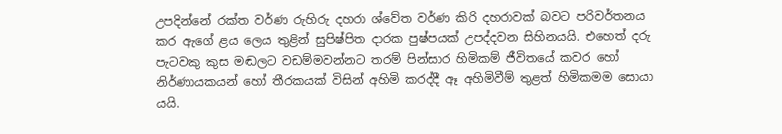උපදින්නේ රක්ත වර්ණ රුහිරු දහරා ශ්වේත වර්ණ කිරි දහරාවක් බවට පරිවර්තනය කර ඇගේ ළය ලෙය තුළින් සුපිෂ්පිත දාරක පුෂ්පයක් උපද්දවන සිහිනයයි. එහෙත් දරු පැටවකු කුස මඬලට වඩම්මවන්නට තරම් පින්සාර හිමිකම් ජීවිතයේ කවර හෝ නිර්ණායකයන් හෝ තීරකයක් විසින් අහිමි කරද්දී ඈ අහිමිවීම් තුළත් හිමිකමම සොයා යයි.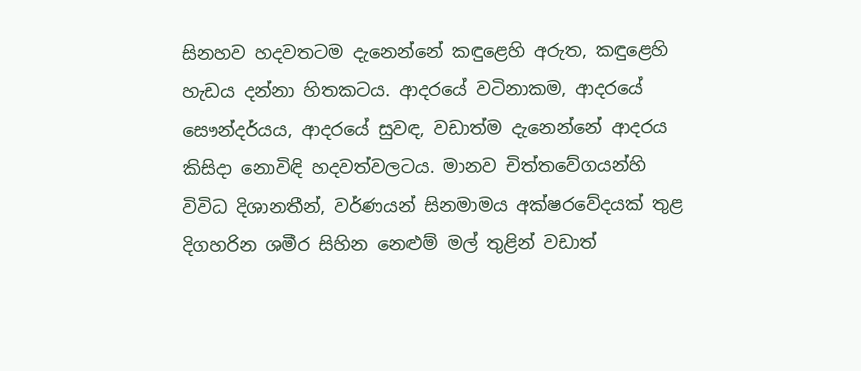සිනහව හදවතටම දැනෙන්නේ කඳුළෙහි අරුත, කඳුළෙහි හැඩය දන්නා හිතකටය. ආදරයේ වටිනාකම, ආදරයේ සෞන්දර්යය, ආදරයේ සුවඳ, වඩාත්ම දැනෙන්නේ ආදරය කිසිදා නොවිඳි හදවත්වලටය. මානව චිත්තවේගයන්හි විවිධ දිශානතීන්, වර්ණයන් සිනමාමය අක්ෂරවේදයක් තුළ දිගහරින ශමීර සිහින නෙළුම් මල් තුළින් වඩාත්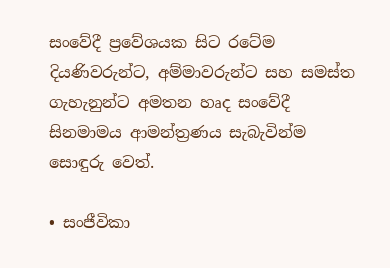සංවේදී ප්‍රවේශයක සිට රටේම දියණිවරුන්ට, අම්මාවරුන්ට සහ සමස්ත ගැහැනුන්ට අමතන හෘද සංවේදී සිනමාමය ආමන්ත්‍රණය සැබැවින්ම සොඳුරු වෙත්.

• සංජීවිකා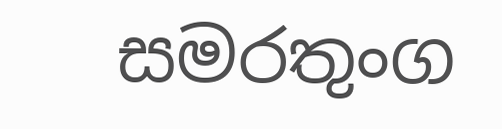සමරතුංග